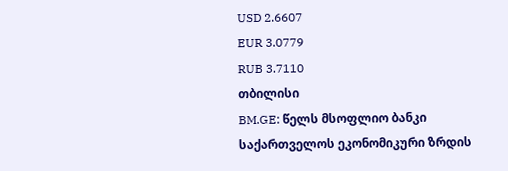USD 2.6607
EUR 3.0779
RUB 3.7110
თბილისი
BM.GE: წელს მსოფლიო ბანკი საქართველოს ეკონომიკური ზრდის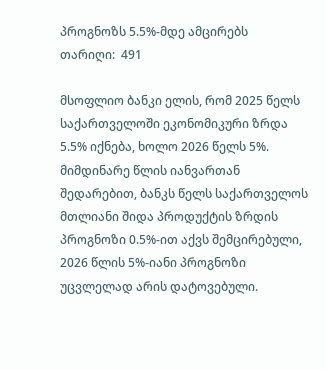პროგნოზს 5.5%-მდე ამცირებს
თარიღი:  491

მსოფლიო ბანკი ელის, რომ 2025 წელს საქართველოში ეკონომიკური ზრდა 5.5% იქნება, ხოლო 2026 წელს 5%. მიმდინარე წლის იანვართან შედარებით, ბანკს წელს საქართველოს მთლიანი შიდა პროდუქტის ზრდის პროგნოზი 0.5%-ით აქვს შემცირებული, 2026 წლის 5%-იანი პროგნოზი უცვლელად არის დატოვებული.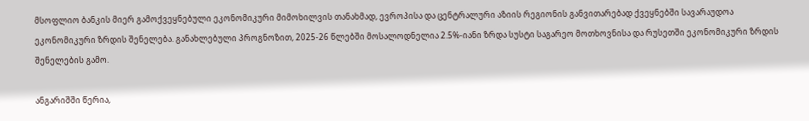მსოფლიო ბანკის მიერ გამოქვეყნებული ეკონომიკური მიმოხილვის თანახმად, ევროპისა და ცენტრალური აზიის რეგიონის განვითარებად ქვეყნებში სავარაუდოა ეკონომიკური ზრდის შენელება. განახლებული პროგნოზით, 2025-26 წლებში მოსალოდნელია 2.5%-იანი ზრდა სუსტი საგარეო მოთხოვნისა და რუსეთში ეკონომიკური ზრდის შენელების გამო.

ანგარიშში წერია,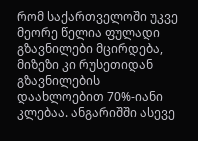რომ საქართველოში უკვე მეორე წელია ფულადი გზავნილები მცირდება, მიზეზი კი რუსეთიდან გზავნილების დაახლოებით 70%-იანი კლებაა. ანგარიშში ასევე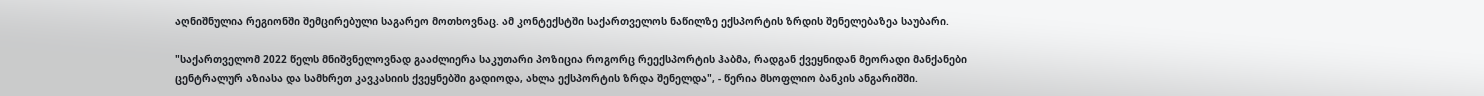აღნიშნულია რეგიონში შემცირებული საგარეო მოთხოვნაც. ამ კონტექსტში საქართველოს ნაწილზე ექსპორტის ზრდის შენელებაზეა საუბარი.

"საქართველომ 2022 წელს მნიშვნელოვნად გააძლიერა საკუთარი პოზიცია როგორც რეექსპორტის ჰაბმა, რადგან ქვეყნიდან მეორადი მანქანები ცენტრალურ აზიასა და სამხრეთ კავკასიის ქვეყნებში გადიოდა, ახლა ექსპორტის ზრდა შენელდა", - წერია მსოფლიო ბანკის ანგარიშში.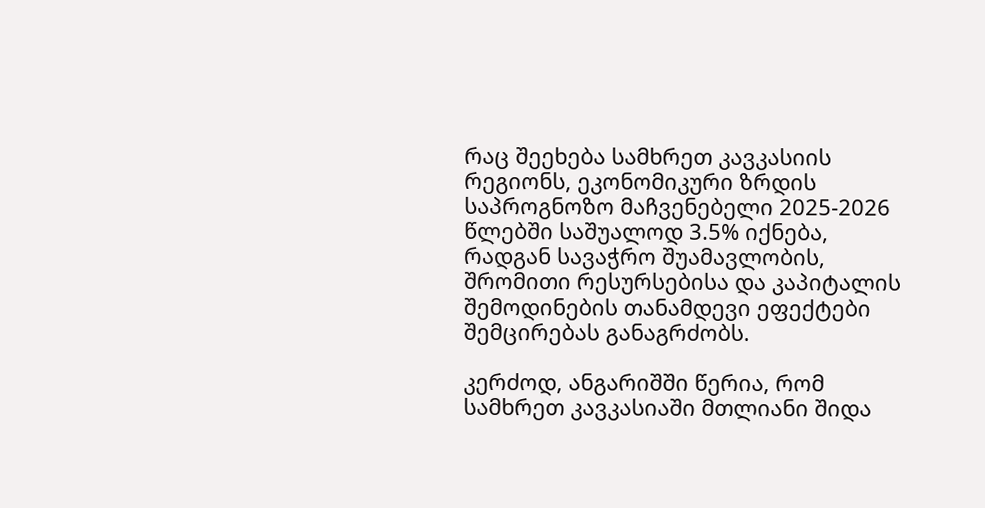რაც შეეხება სამხრეთ კავკასიის რეგიონს, ეკონომიკური ზრდის საპროგნოზო მაჩვენებელი 2025-2026 წლებში საშუალოდ 3.5% იქნება, რადგან სავაჭრო შუამავლობის, შრომითი რესურსებისა და კაპიტალის შემოდინების თანამდევი ეფექტები შემცირებას განაგრძობს.

კერძოდ, ანგარიშში წერია, რომ სამხრეთ კავკასიაში მთლიანი შიდა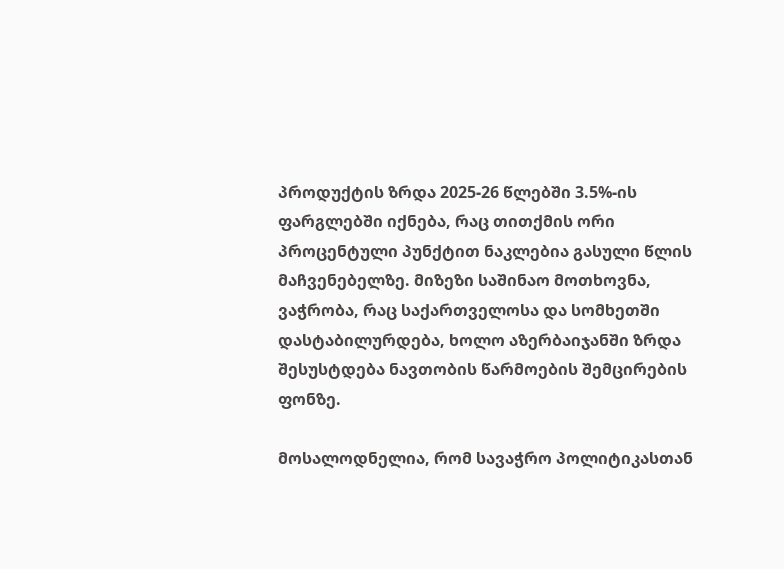პროდუქტის ზრდა 2025-26 წლებში 3.5%-ის ფარგლებში იქნება, რაც თითქმის ორი პროცენტული პუნქტით ნაკლებია გასული წლის მაჩვენებელზე. მიზეზი საშინაო მოთხოვნა, ვაჭრობა, რაც საქართველოსა და სომხეთში დასტაბილურდება, ხოლო აზერბაიჯანში ზრდა შესუსტდება ნავთობის წარმოების შემცირების ფონზე.

მოსალოდნელია, რომ სავაჭრო პოლიტიკასთან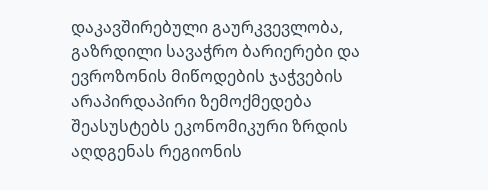დაკავშირებული გაურკვევლობა, გაზრდილი სავაჭრო ბარიერები და ევროზონის მიწოდების ჯაჭვების არაპირდაპირი ზემოქმედება შეასუსტებს ეკონომიკური ზრდის აღდგენას რეგიონის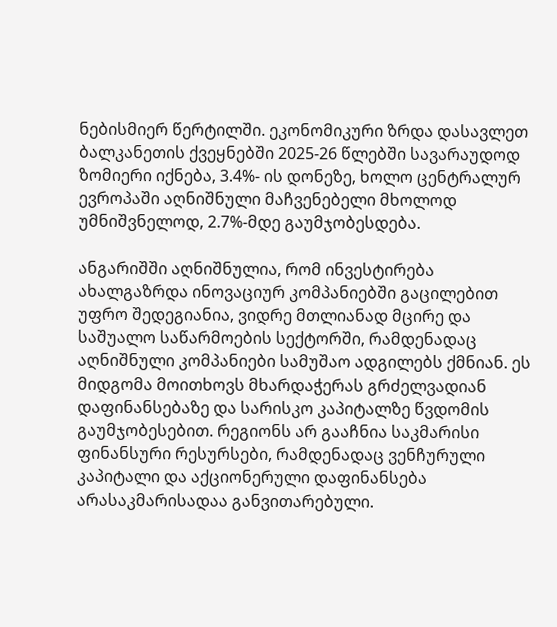ნებისმიერ წერტილში. ეკონომიკური ზრდა დასავლეთ ბალკანეთის ქვეყნებში 2025-26 წლებში სავარაუდოდ ზომიერი იქნება, 3.4%- ის დონეზე, ხოლო ცენტრალურ ევროპაში აღნიშნული მაჩვენებელი მხოლოდ უმნიშვნელოდ, 2.7%-მდე გაუმჯობესდება.

ანგარიშში აღნიშნულია, რომ ინვესტირება ახალგაზრდა ინოვაციურ კომპანიებში გაცილებით უფრო შედეგიანია, ვიდრე მთლიანად მცირე და საშუალო საწარმოების სექტორში, რამდენადაც აღნიშნული კომპანიები სამუშაო ადგილებს ქმნიან. ეს მიდგომა მოითხოვს მხარდაჭერას გრძელვადიან დაფინანსებაზე და სარისკო კაპიტალზე წვდომის გაუმჯობესებით. რეგიონს არ გააჩნია საკმარისი ფინანსური რესურსები, რამდენადაც ვენჩურული კაპიტალი და აქციონერული დაფინანსება არასაკმარისადაა განვითარებული.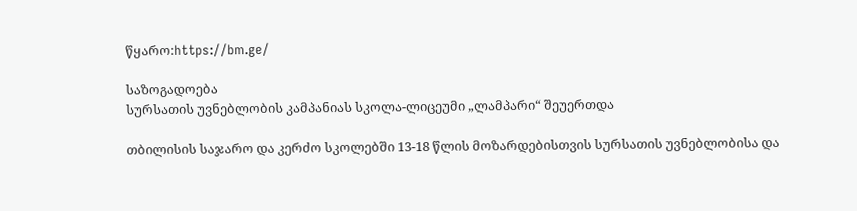წყარო:https://bm.ge/

საზოგადოება
სურსათის უვნებლობის კამპანიას სკოლა-ლიცეუმი „ლამპარი“ შეუერთდა

თბილისის საჯარო და კერძო სკოლებში 13-18 წლის მოზარდებისთვის სურსათის უვნებლობისა და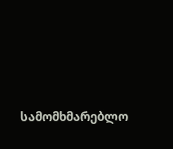სამომხმარებლო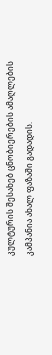კულტურის შესახებ ცნობიერების ამაღლების კამპანია ახალ ფაზაში გადადის.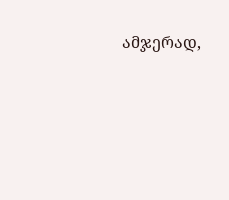ამჯერად,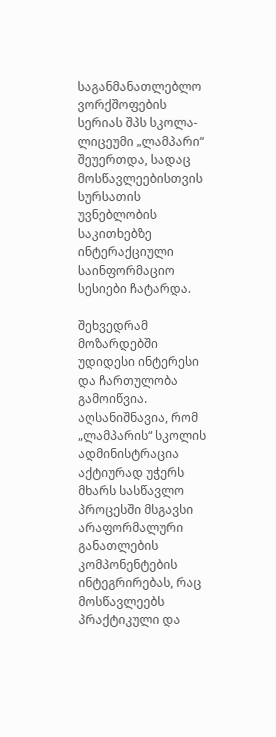საგანმანათლებლო ვორქშოფების სერიას შპს სკოლა-ლიცეუმი „ლამპარი“ შეუერთდა, სადაც მოსწავლეებისთვის სურსათის უვნებლობის საკითხებზე ინტერაქციული საინფორმაციო სესიები ჩატარდა.

შეხვედრამ მოზარდებში უდიდესი ინტერესი და ჩართულობა გამოიწვია. აღსანიშნავია, რომ „ლამპარის“ სკოლის ადმინისტრაცია აქტიურად უჭერს მხარს სასწავლო პროცესში მსგავსი არაფორმალური განათლების კომპონენტების ინტეგრირებას, რაც მოსწავლეებს პრაქტიკული და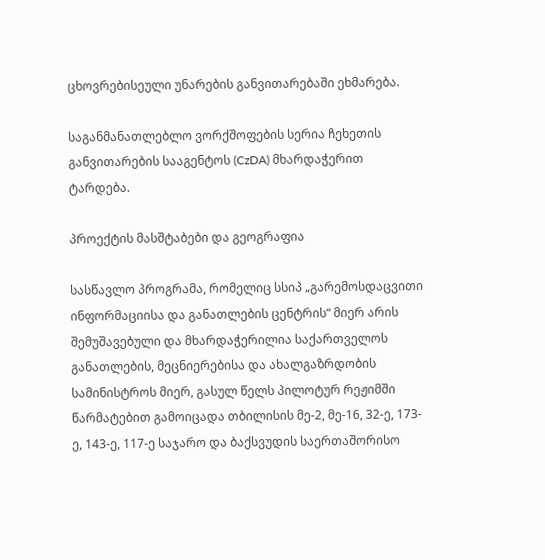ცხოვრებისეული უნარების განვითარებაში ეხმარება.

საგანმანათლებლო ვორქშოფების სერია ჩეხეთის განვითარების სააგენტოს (CzDA) მხარდაჭერით ტარდება.

პროექტის მასშტაბები და გეოგრაფია

სასწავლო პროგრამა, რომელიც სსიპ „გარემოსდაცვითი ინფორმაციისა და განათლების ცენტრის“ მიერ არის შემუშავებული და მხარდაჭერილია საქართველოს განათლების, მეცნიერებისა და ახალგაზრდობის სამინისტროს მიერ, გასულ წელს პილოტურ რეჟიმში წარმატებით გამოიცადა თბილისის მე-2, მე-16, 32-ე, 173-ე, 143-ე, 117-ე საჯარო და ბაქსვუდის საერთაშორისო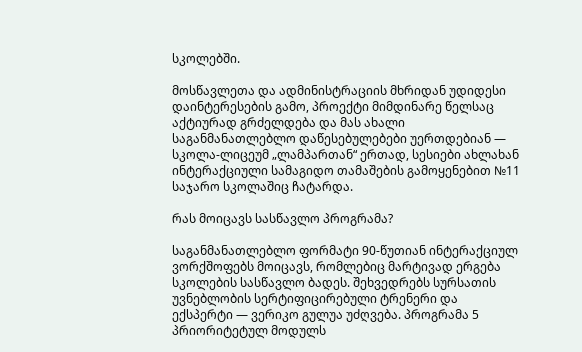სკოლებში.

მოსწავლეთა და ადმინისტრაციის მხრიდან უდიდესი დაინტერესების გამო, პროექტი მიმდინარე წელსაც აქტიურად გრძელდება და მას ახალი საგანმანათლებლო დაწესებულებები უერთდებიან — სკოლა-ლიცეუმ „ლამპართან“ ერთად, სესიები ახლახან ინტერაქციული სამაგიდო თამაშების გამოყენებით №11 საჯარო სკოლაშიც ჩატარდა.

რას მოიცავს სასწავლო პროგრამა?

საგანმანათლებლო ფორმატი 90-წუთიან ინტერაქციულ ვორქშოფებს მოიცავს, რომლებიც მარტივად ერგება სკოლების სასწავლო ბადეს. შეხვედრებს სურსათის უვნებლობის სერტიფიცირებული ტრენერი და ექსპერტი — ვერიკო გულუა უძღვება. პროგრამა 5 პრიორიტეტულ მოდულს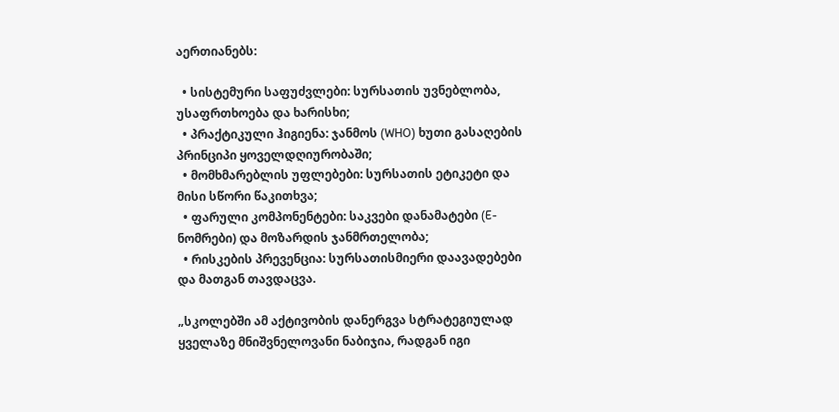აერთიანებს:

  • სისტემური საფუძვლები: სურსათის უვნებლობა, უსაფრთხოება და ხარისხი;
  • პრაქტიკული ჰიგიენა: ჯანმოს (WHO) ხუთი გასაღების პრინციპი ყოველდღიურობაში;
  • მომხმარებლის უფლებები: სურსათის ეტიკეტი და მისი სწორი წაკითხვა;
  • ფარული კომპონენტები: საკვები დანამატები (E-ნომრები) და მოზარდის ჯანმრთელობა;
  • რისკების პრევენცია: სურსათისმიერი დაავადებები და მათგან თავდაცვა.

„სკოლებში ამ აქტივობის დანერგვა სტრატეგიულად ყველაზე მნიშვნელოვანი ნაბიჯია, რადგან იგი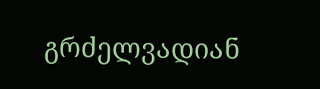გრძელვადიან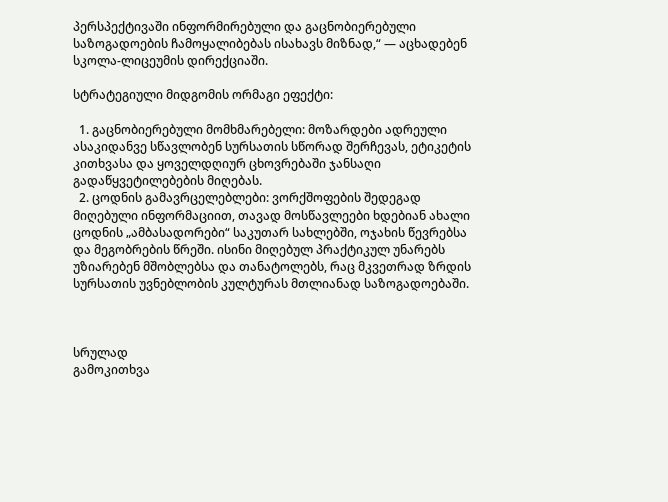პერსპექტივაში ინფორმირებული და გაცნობიერებული საზოგადოების ჩამოყალიბებას ისახავს მიზნად,“ — აცხადებენ სკოლა-ლიცეუმის დირექციაში.

სტრატეგიული მიდგომის ორმაგი ეფექტი:

  1. გაცნობიერებული მომხმარებელი: მოზარდები ადრეული ასაკიდანვე სწავლობენ სურსათის სწორად შერჩევას, ეტიკეტის კითხვასა და ყოველდღიურ ცხოვრებაში ჯანსაღი გადაწყვეტილებების მიღებას.
  2. ცოდნის გამავრცელებლები: ვორქშოფების შედეგად მიღებული ინფორმაციით, თავად მოსწავლეები ხდებიან ახალი ცოდნის „ამბასადორები“ საკუთარ სახლებში, ოჯახის წევრებსა და მეგობრების წრეში. ისინი მიღებულ პრაქტიკულ უნარებს უზიარებენ მშობლებსა და თანატოლებს, რაც მკვეთრად ზრდის სურსათის უვნებლობის კულტურას მთლიანად საზოგადოებაში.



სრულად
გამოკითხვა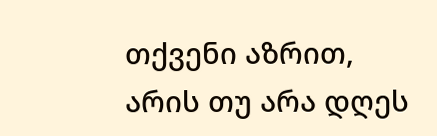თქვენი აზრით, არის თუ არა დღეს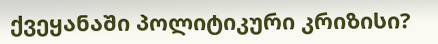ქვეყანაში პოლიტიკური კრიზისი?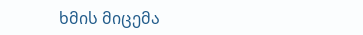ხმის მიცემა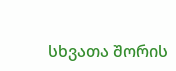სხვათა შორის